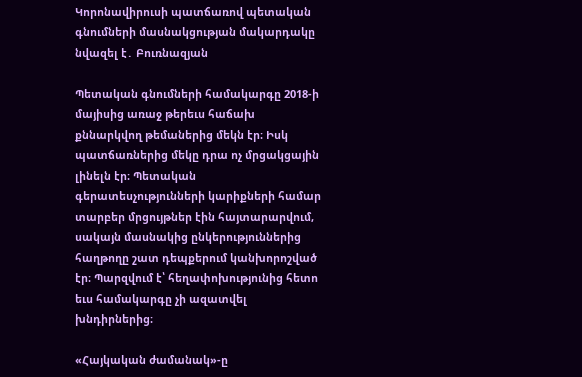Կորոնավիրուսի պատճառով պետական գնումների մասնակցության մակարդակը նվազել է․ Բուռնազյան

Պետական գնումների համակարգը 2018-ի մայիսից առաջ թերեւս հաճախ քննարկվող թեմաներից մեկն էր։ Իսկ պատճառներից մեկը դրա ոչ մրցակցային լինելն էր։ Պետական գերատեսչությունների կարիքների համար տարբեր մրցույթներ էին հայտարարվում, սակայն մասնակից ընկերություններից հաղթողը շատ դեպքերում կանխորոշված էր։ Պարզվում է՝ հեղափոխությունից հետո եւս համակարգը չի ազատվել խնդիրներից։

«Հայկական ժամանակ»-ը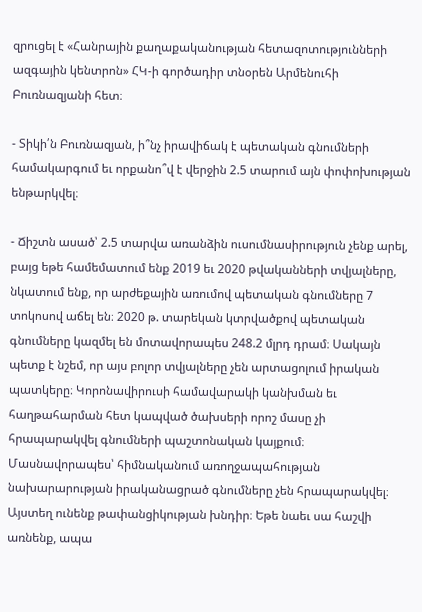զրուցել է «Հանրային քաղաքականության հետազոտությունների ազգային կենտրոն» ՀԿ-ի գործադիր տնօրեն Արմենուհի Բուռնազյանի հետ։

- Տիկի՛ն Բուռնազյան, ի՞նչ իրավիճակ է պետական գնումների համակարգում եւ որքանո՞վ է վերջին 2.5 տարում այն փոփոխության ենթարկվել։

- Ճիշտն ասած՝ 2.5 տարվա առանձին ուսումնասիրություն չենք արել, բայց եթե համեմատում ենք 2019 եւ 2020 թվականների տվյալները, նկատում ենք, որ արժեքային առումով պետական գնումները 7 տոկոսով աճել են։ 2020 թ. տարեկան կտրվածքով պետական գնումները կազմել են մոտավորապես 248.2 մլրդ դրամ։ Սակայն պետք է նշեմ, որ այս բոլոր տվյալները չեն արտացոլում իրական պատկերը։ Կորոնավիրուսի համավարակի կանխման եւ հաղթահարման հետ կապված ծախսերի որոշ մասը չի հրապարակվել գնումների պաշտոնական կայքում։ Մասնավորապես՝ հիմնականում առողջապահության նախարարության իրականացրած գնումները չեն հրապարակվել։ Այստեղ ունենք թափանցիկության խնդիր։ Եթե նաեւ սա հաշվի առնենք, ապա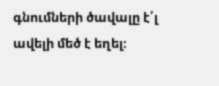գնումների ծավալը է՛լ ավելի մեծ է եղել։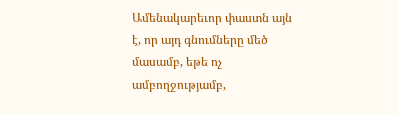Ամենակարեւոր փաստն այն է, որ այդ գնումները մեծ մասամբ, եթե ոչ ամբողջությամբ,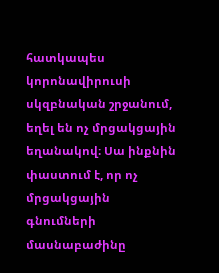հատկապես կորոնավիրուսի սկզբնական շրջանում, եղել են ոչ մրցակցային եղանակով։ Սա ինքնին փաստում է, որ ոչ մրցակցային գնումների մասնաբաժինը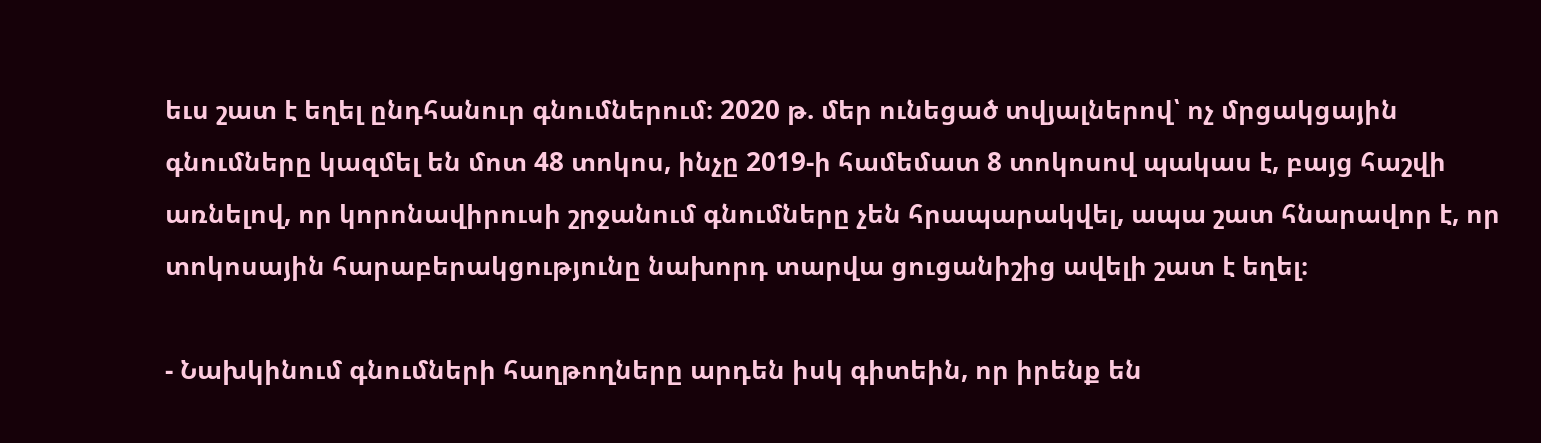եւս շատ է եղել ընդհանուր գնումներում։ 2020 թ. մեր ունեցած տվյալներով՝ ոչ մրցակցային գնումները կազմել են մոտ 48 տոկոս, ինչը 2019-ի համեմատ 8 տոկոսով պակաս է, բայց հաշվի առնելով, որ կորոնավիրուսի շրջանում գնումները չեն հրապարակվել, ապա շատ հնարավոր է, որ տոկոսային հարաբերակցությունը նախորդ տարվա ցուցանիշից ավելի շատ է եղել։

- Նախկինում գնումների հաղթողները արդեն իսկ գիտեին, որ իրենք են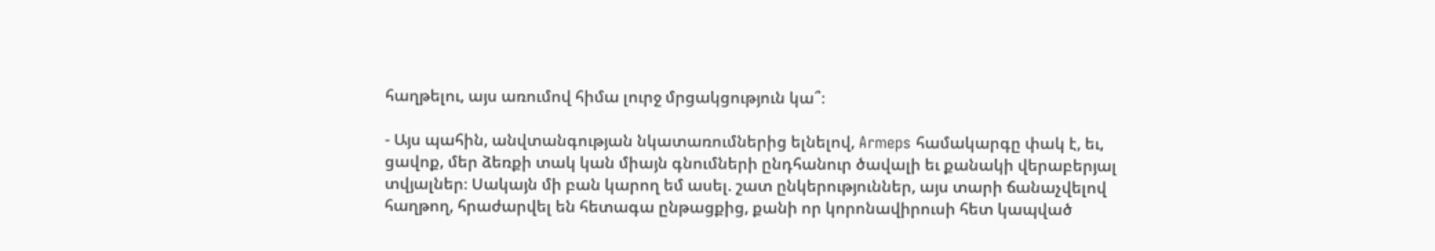հաղթելու, այս առումով հիմա լուրջ մրցակցություն կա՞։

- Այս պահին, անվտանգության նկատառումներից ելնելով, Armeps համակարգը փակ է, եւ, ցավոք, մեր ձեռքի տակ կան միայն գնումների ընդհանուր ծավալի եւ քանակի վերաբերյալ տվյալներ։ Սակայն մի բան կարող եմ ասել. շատ ընկերություններ, այս տարի ճանաչվելով հաղթող, հրաժարվել են հետագա ընթացքից, քանի որ կորոնավիրուսի հետ կապված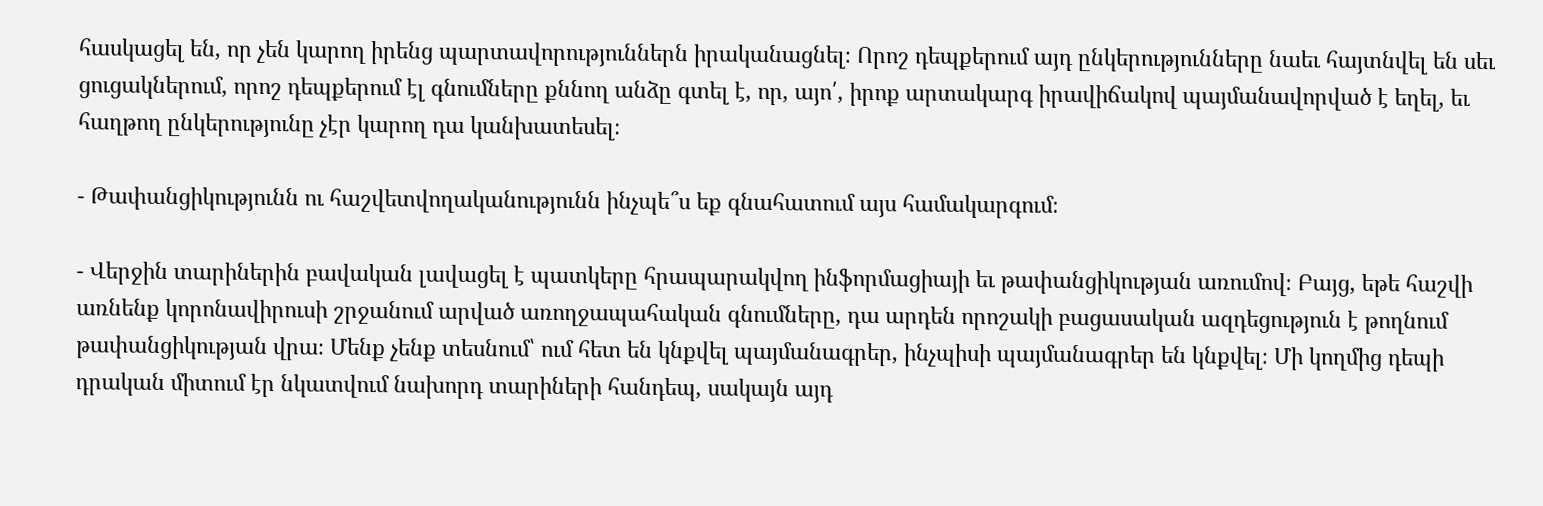հասկացել են, որ չեն կարող իրենց պարտավորություններն իրականացնել։ Որոշ դեպքերում այդ ընկերությունները նաեւ հայտնվել են սեւ ցուցակներում, որոշ դեպքերում էլ գնումները քննող անձը գտել է, որ, այո՛, իրոք արտակարգ իրավիճակով պայմանավորված է եղել, եւ հաղթող ընկերությունը չէր կարող դա կանխատեսել։

- Թափանցիկությունն ու հաշվետվողականությունն ինչպե՞ս եք գնահատում այս համակարգում։

- Վերջին տարիներին բավական լավացել է պատկերը հրապարակվող ինֆորմացիայի եւ թափանցիկության առումով։ Բայց, եթե հաշվի առնենք կորոնավիրուսի շրջանում արված առողջապահական գնումները, դա արդեն որոշակի բացասական ազդեցություն է թողնում թափանցիկության վրա։ Մենք չենք տեսնում՝ ում հետ են կնքվել պայմանագրեր, ինչպիսի պայմանագրեր են կնքվել։ Մի կողմից դեպի դրական միտում էր նկատվում նախորդ տարիների հանդեպ, սակայն այդ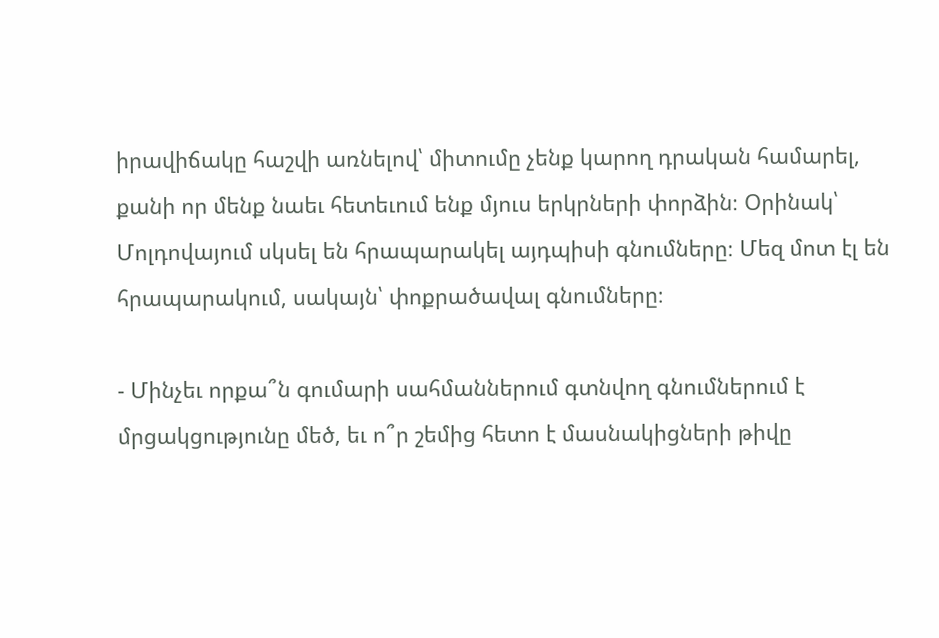իրավիճակը հաշվի առնելով՝ միտումը չենք կարող դրական համարել, քանի որ մենք նաեւ հետեւում ենք մյուս երկրների փորձին։ Օրինակ՝ Մոլդովայում սկսել են հրապարակել այդպիսի գնումները։ Մեզ մոտ էլ են հրապարակում, սակայն՝ փոքրածավալ գնումները։

- Մինչեւ որքա՞ն գումարի սահմաններում գտնվող գնումներում է մրցակցությունը մեծ, եւ ո՞ր շեմից հետո է մասնակիցների թիվը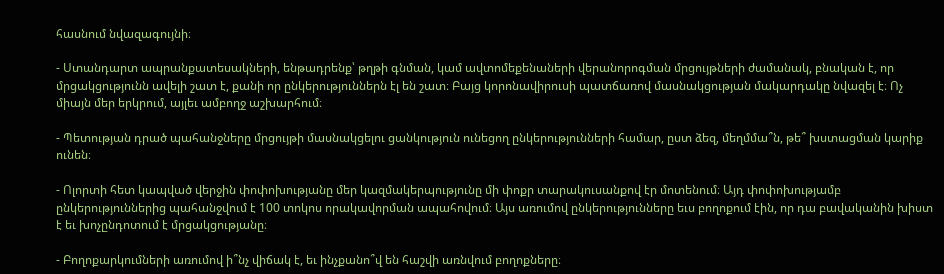հասնում նվազագույնի։

- Ստանդարտ ապրանքատեսակների, ենթադրենք՝ թղթի գնման, կամ ավտոմեքենաների վերանորոգման մրցույթների ժամանակ, բնական է, որ մրցակցությունն ավելի շատ է, քանի որ ընկերություններն էլ են շատ։ Բայց կորոնավիրուսի պատճառով մասնակցության մակարդակը նվազել է։ Ոչ միայն մեր երկրում, այլեւ ամբողջ աշխարհում։

- Պետության դրած պահանջները մրցույթի մասնակցելու ցանկություն ունեցող ընկերությունների համար, ըստ ձեզ, մեղմմա՞ն, թե՞ խստացման կարիք ունեն։

- Ոլորտի հետ կապված վերջին փոփոխությանը մեր կազմակերպությունը մի փոքր տարակուսանքով էր մոտենում։ Այդ փոփոխությամբ ընկերություններից պահանջվում է 100 տոկոս որակավորման ապահովում։ Այս առումով ընկերությունները եւս բողոքում էին, որ դա բավականին խիստ է եւ խոչընդոտում է մրցակցությանը։

- Բողոքարկումների առումով ի՞նչ վիճակ է, եւ ինչքանո՞վ են հաշվի առնվում բողոքները։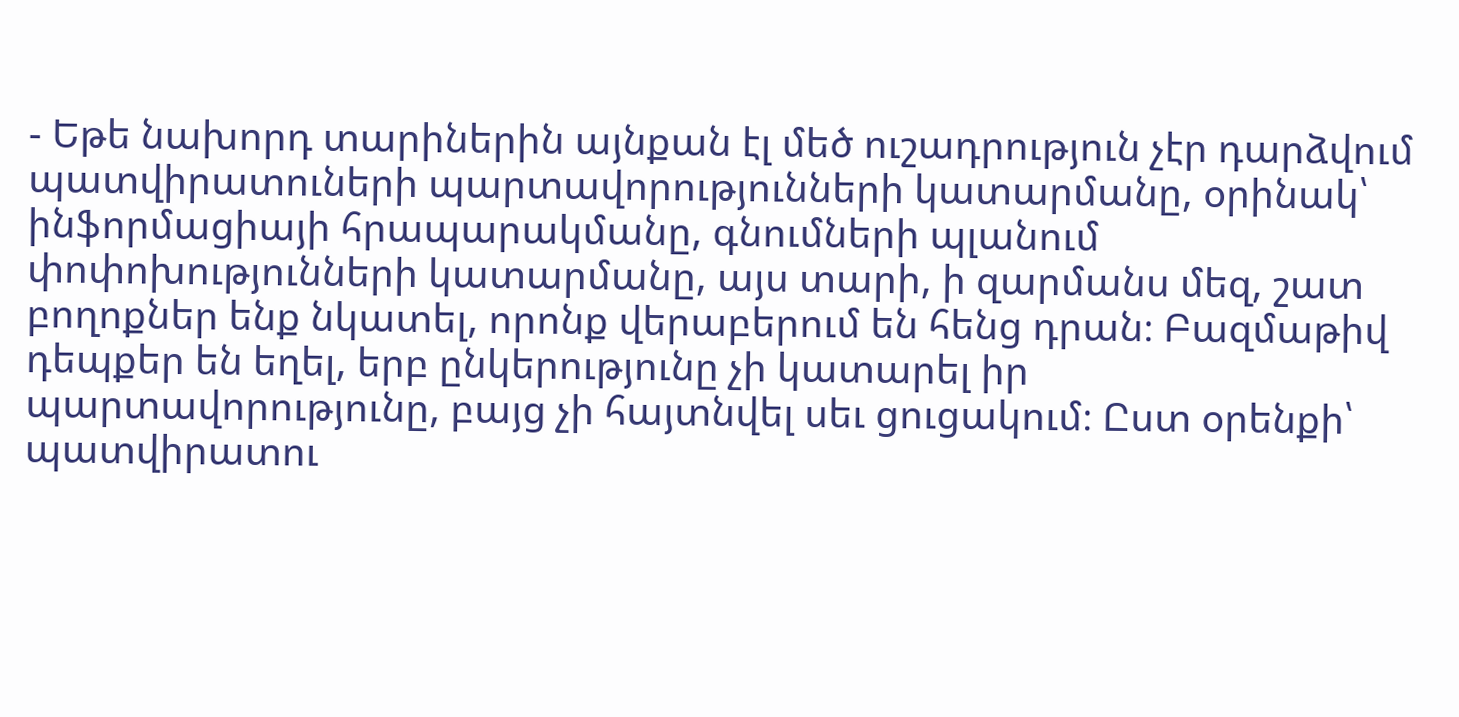- Եթե նախորդ տարիներին այնքան էլ մեծ ուշադրություն չէր դարձվում պատվիրատուների պարտավորությունների կատարմանը, օրինակ՝ ինֆորմացիայի հրապարակմանը, գնումների պլանում փոփոխությունների կատարմանը, այս տարի, ի զարմանս մեզ, շատ բողոքներ ենք նկատել, որոնք վերաբերում են հենց դրան։ Բազմաթիվ դեպքեր են եղել, երբ ընկերությունը չի կատարել իր պարտավորությունը, բայց չի հայտնվել սեւ ցուցակում։ Ըստ օրենքի՝ պատվիրատու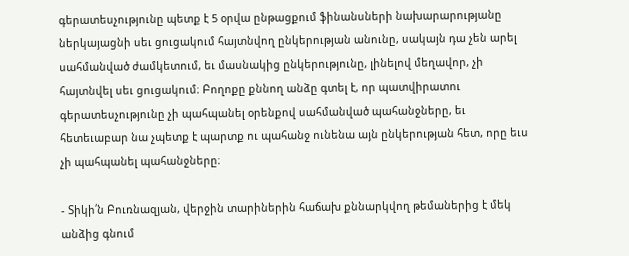գերատեսչությունը պետք է 5 օրվա ընթացքում ֆինանսների նախարարությանը ներկայացնի սեւ ցուցակում հայտնվող ընկերության անունը, սակայն դա չեն արել սահմանված ժամկետում, եւ մասնակից ընկերությունը, լինելով մեղավոր, չի հայտնվել սեւ ցուցակում։ Բողոքը քննող անձը գտել է, որ պատվիրատու գերատեսչությունը չի պահպանել օրենքով սահմանված պահանջները, եւ հետեւաբար նա չպետք է պարտք ու պահանջ ունենա այն ընկերության հետ, որը եւս չի պահպանել պահանջները։

- Տիկի՛ն Բուռնազյան, վերջին տարիներին հաճախ քննարկվող թեմաներից է մեկ անձից գնում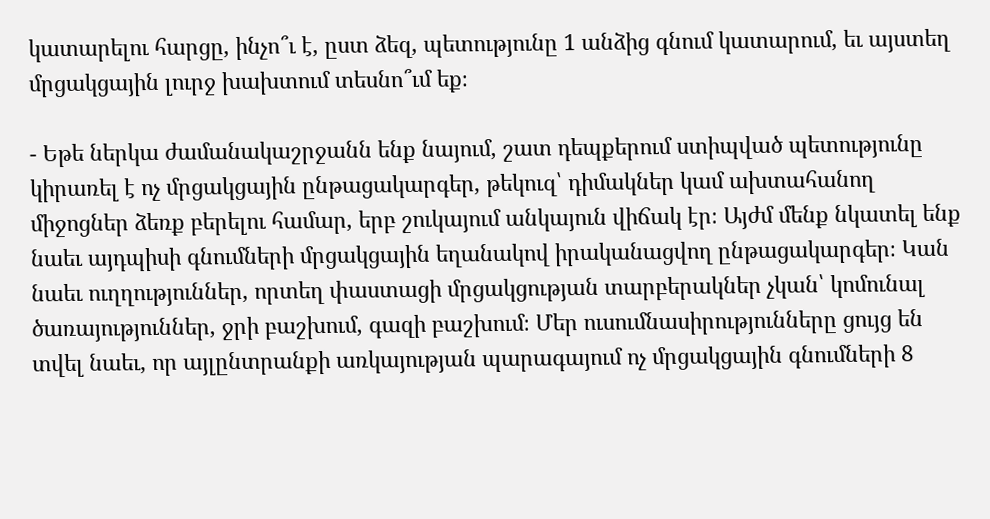կատարելու հարցը, ինչո՞ւ է, ըստ ձեզ, պետությունը 1 անձից գնում կատարում, եւ այստեղ մրցակցային լուրջ խախտում տեսնո՞ւմ եք։

- Եթե ներկա ժամանակաշրջանն ենք նայում, շատ դեպքերում ստիպված պետությունը կիրառել է ոչ մրցակցային ընթացակարգեր, թեկուզ՝ դիմակներ կամ ախտահանող միջոցներ ձեռք բերելու համար, երբ շուկայում անկայուն վիճակ էր։ Այժմ մենք նկատել ենք նաեւ այդպիսի գնումների մրցակցային եղանակով իրականացվող ընթացակարգեր։ Կան նաեւ ուղղություններ, որտեղ փաստացի մրցակցության տարբերակներ չկան՝ կոմունալ ծառայություններ, ջրի բաշխում, գազի բաշխում։ Մեր ուսումնասիրությունները ցույց են տվել նաեւ, որ այլընտրանքի առկայության պարագայում ոչ մրցակցային գնումների 8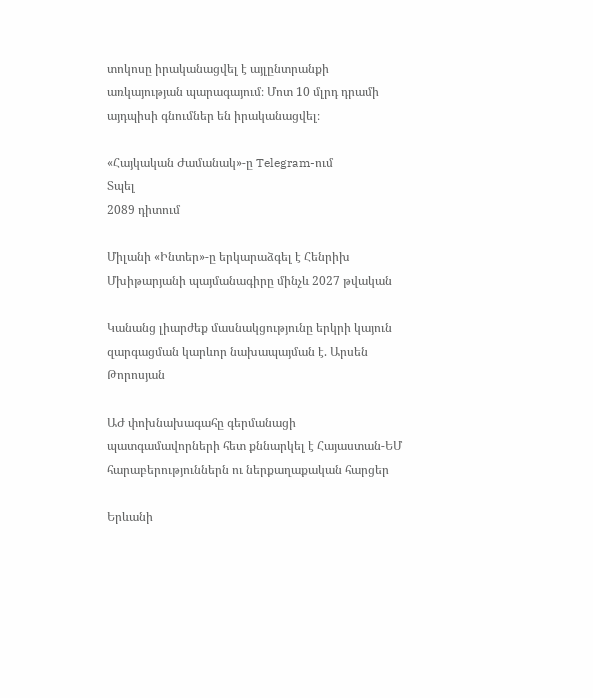տոկոսը իրականացվել է այլընտրանքի առկայության պարագայում։ Մոտ 10 մլրդ դրամի այդպիսի գնումներ են իրականացվել։

«Հայկական Ժամանակ»-ը Telegram-ում
Տպել
2089 դիտում

Միլանի «Ինտեր»-ը երկարաձգել է Հենրիխ Մխիթարյանի պայմանագիրը մինչև 2027 թվական

Կանանց լիարժեք մասնակցությունը երկրի կայուն զարգացման կարևոր նախապայման է. Արսեն Թորոսյան

ԱԺ փոխնախագահը գերմանացի պատգամավորների հետ քննարկել է Հայաստան-ԵՄ հարաբերություններն ու ներքաղաքական հարցեր

Երևանի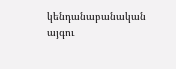կենդանաբանական այգու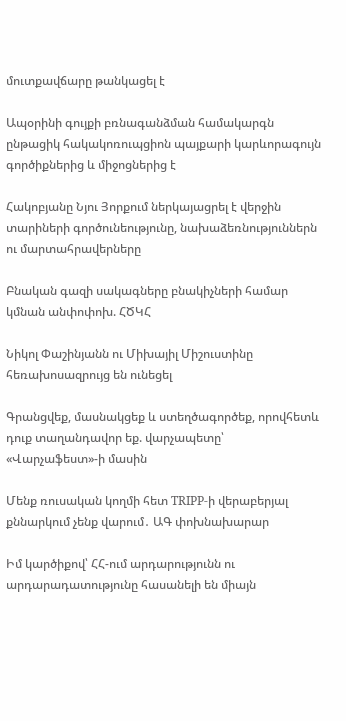մուտքավճարը թանկացել է

Ապօրինի գույքի բռնագանձման համակարգն ընթացիկ հակակոռուպցիոն պայքարի կարևորագույն գործիքներից և միջոցներից է

Հակոբյանը Նյու Յորքում ներկայացրել է վերջին տարիների գործունեությունը, նախաձեռնություններն ու մարտահրավերները

Բնական գազի սակագները բնակիչների համար կմնան անփոփոխ. ՀԾԿՀ

Նիկոլ Փաշինյանն ու Միխայիլ Միշուստինը հեռախոսազրույց են ունեցել

Գրանցվեք, մասնակցեք և ստեղծագործեք, որովհետև դուք տաղանդավոր եք. վարչապետը՝ «Վարչաֆեստ»-ի մասին

Մենք ռուսական կողմի հետ TRIPP-ի վերաբերյալ քննարկում չենք վարում․ ԱԳ փոխնախարար

Իմ կարծիքով՝ ՀՀ-ում արդարությունն ու արդարադատությունը հասանելի են միայն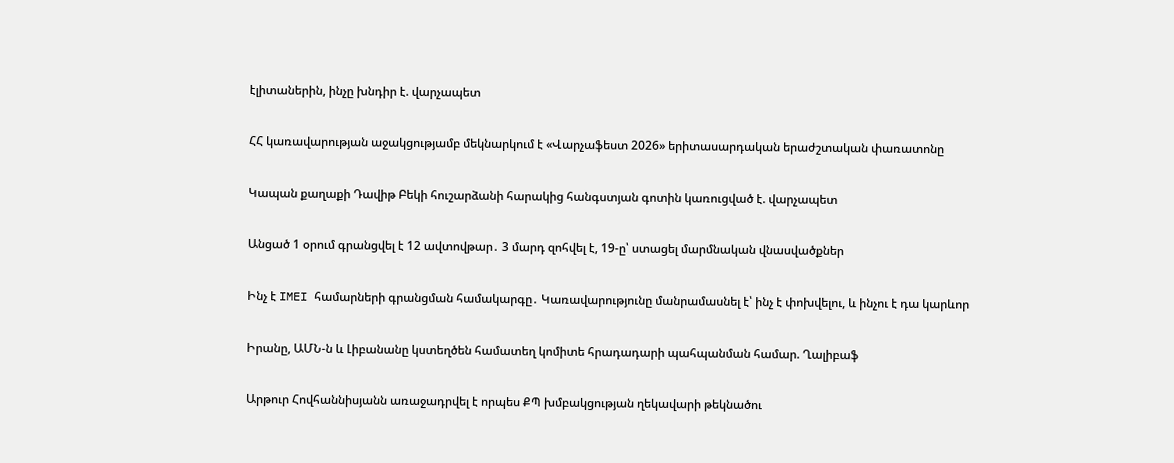էլիտաներին, ինչը խնդիր է. վարչապետ

ՀՀ կառավարության աջակցությամբ մեկնարկում է «Վարչաֆեստ 2026» երիտասարդական երաժշտական փառատոնը

Կապան քաղաքի Դավիթ Բեկի հուշարձանի հարակից հանգստյան գոտին կառուցված է. վարչապետ

Անցած 1 օրում գրանցվել է 12 ավտովթար․ 3 մարդ զոհվել է, 19-ը՝ ստացել մարմնական վնասվածքներ

Ինչ է IMEI համարների գրանցման համակարգը․ Կառավարությունը մանրամասնել է՝ ինչ է փոխվելու, և ինչու է դա կարևոր

Իրանը, ԱՄՆ-ն և Լիբանանը կստեղծեն համատեղ կոմիտե հրադադարի պահպանման համար. Ղալիբաֆ

Արթուր Հովհաննիսյանն առաջադրվել է որպես ՔՊ խմբակցության ղեկավարի թեկնածու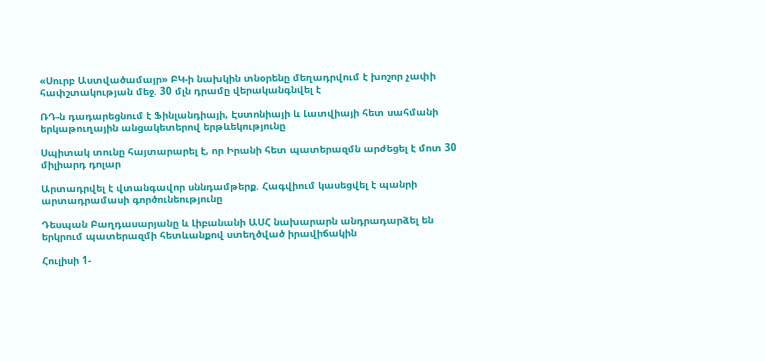«Սուրբ Աստվածամայր» ԲԿ-ի նախկին տնօրենը մեղադրվում է խոշոր չափի հափշտակության մեջ. 30 մլն դրամը վերականգնվել է

ՌԴ-ն դադարեցնում է Ֆինլանդիայի, Էստոնիայի և Լատվիայի հետ սահմանի երկաթուղային անցակետերով երթևեկությունը

Սպիտակ տունը հայտարարել է, որ Իրանի հետ պատերազմն արժեցել է մոտ 30 միլիարդ դոլար

Արտադրվել է վտանգավոր սննդամթերք. Հագվիում կասեցվել է պանրի արտադրամասի գործունեությունը

Դեսպան Բաղդասարյանը և Լիբանանի ԱՍՀ նախարարն անդրադարձել են երկրում պատերազմի հետևանքով ստեղծված իրավիճակին

Հուլիսի 1-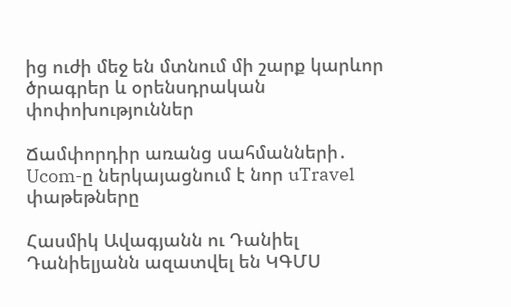ից ուժի մեջ են մտնում մի շարք կարևոր ծրագրեր և օրենսդրական փոփոխություններ

Ճամփորդիր առանց սահմանների․ Ucom-ը ներկայացնում է նոր uTravel փաթեթները

Հասմիկ Ավագյանն ու Դանիել Դանիելյանն ազատվել են ԿԳՄՍ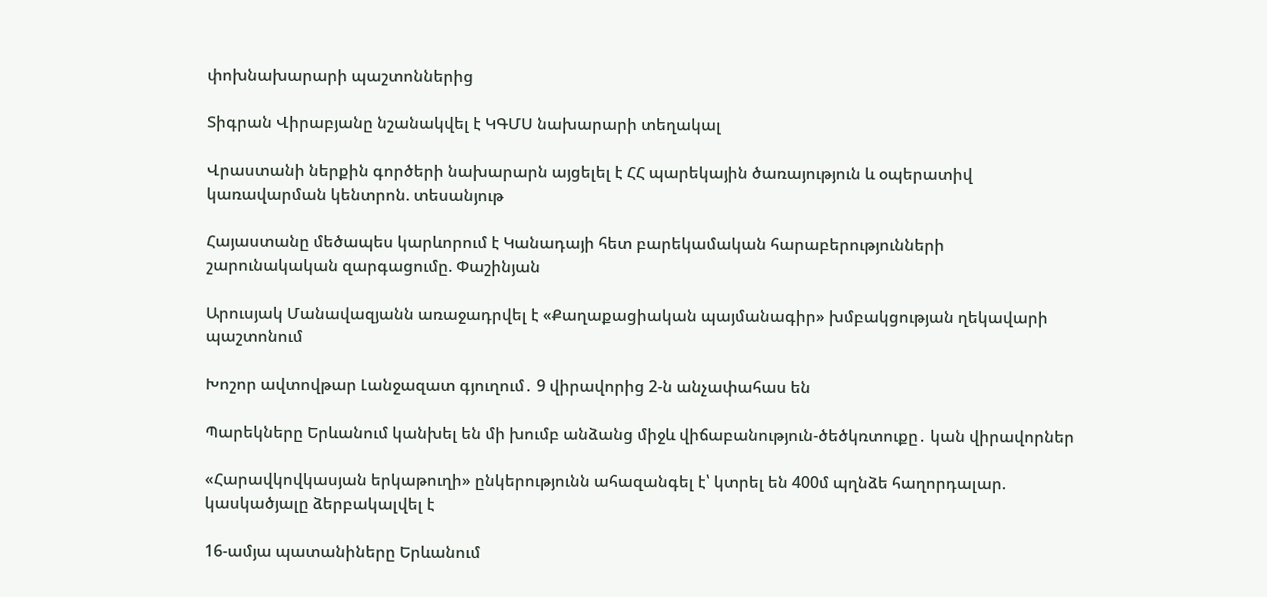փոխնախարարի պաշտոններից

Տիգրան Վիրաբյանը նշանակվել է ԿԳՄՍ նախարարի տեղակալ

Վրաստանի ներքին գործերի նախարարն այցելել է ՀՀ պարեկային ծառայություն և օպերատիվ կառավարման կենտրոն. տեսանյութ

Հայաստանը մեծապես կարևորում է Կանադայի հետ բարեկամական հարաբերությունների շարունակական զարգացումը. Փաշինյան

Արուսյակ Մանավազյանն առաջադրվել է «Քաղաքացիական պայմանագիր» խմբակցության ղեկավարի պաշտոնում

Խոշոր ավտովթար Լանջազատ գյուղում․ 9 վիրավորից 2-ն անչափահաս են

Պարեկները Երևանում կանխել են մի խումբ անձանց միջև վիճաբանություն-ծեծկռտուքը․ կան վիրավորներ

«Հարավկովկասյան երկաթուղի» ընկերությունն ահազանգել է՝ կտրել են 400մ պղնձե հաղորդալար. կասկածյալը ձերբակալվել է

16-ամյա պատանիները Երևանում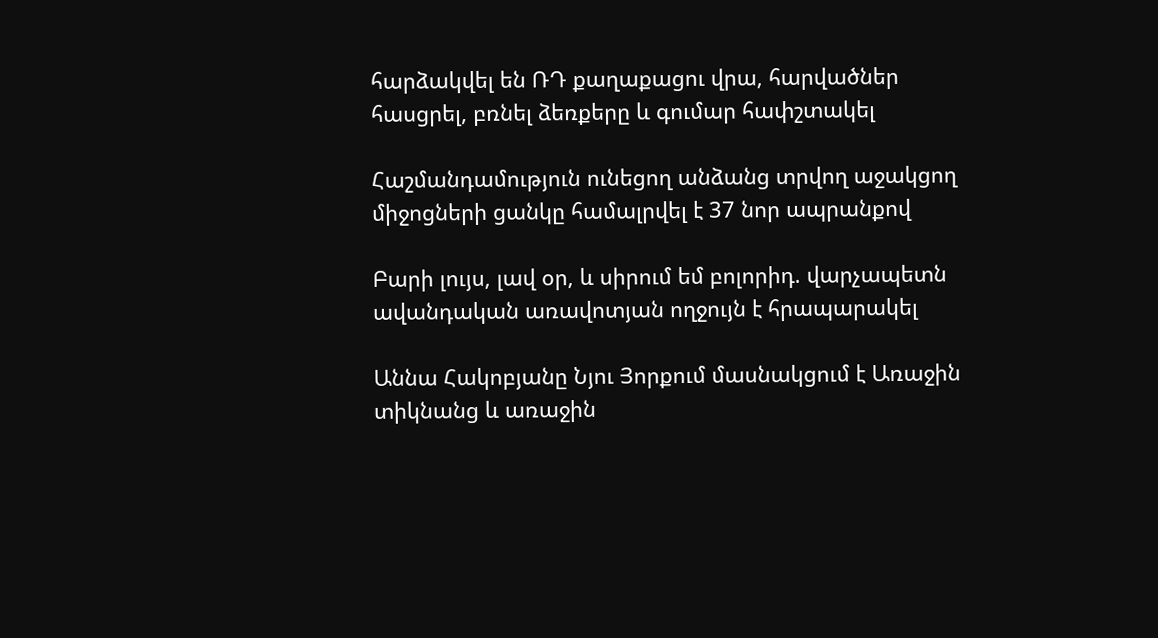հարձակվել են ՌԴ քաղաքացու վրա, հարվածներ հասցրել, բռնել ձեռքերը և գումար հափշտակել

Հաշմանդամություն ունեցող անձանց տրվող աջակցող միջոցների ցանկը համալրվել է 37 նոր ապրանքով

Բարի լույս, լավ օր, և սիրում եմ բոլորիդ. վարչապետն ավանդական առավոտյան ողջույն է հրապարակել

Աննա Հակոբյանը Նյու Յորքում մասնակցում է Առաջին տիկնանց և առաջին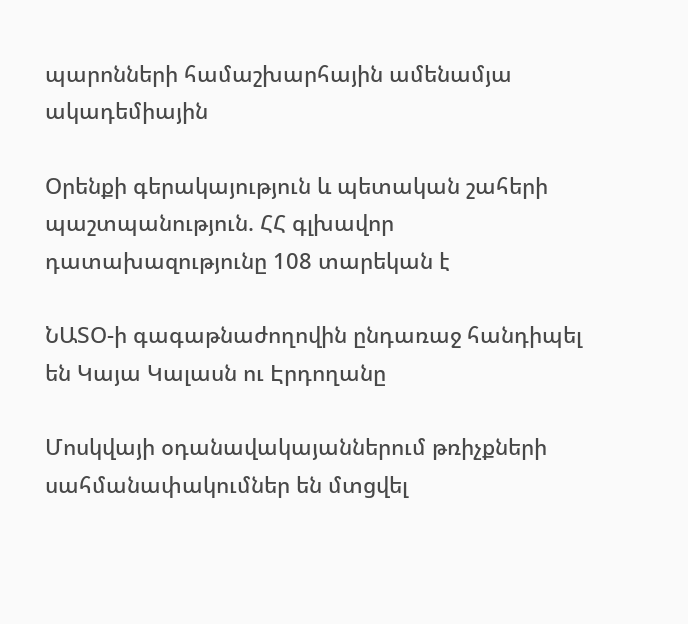պարոնների համաշխարհային ամենամյա ակադեմիային

Օրենքի գերակայություն և պետական շահերի պաշտպանություն. ՀՀ գլխավոր դատախազությունը 108 տարեկան է

ՆԱՏՕ-ի գագաթնաժողովին ընդառաջ հանդիպել են Կայա Կալասն ու Էրդողանը

Մոսկվայի օդանավակայաններում թռիչքների սահմանափակումներ են մտցվել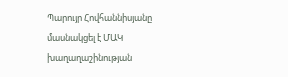Պարույր Հովհաննիսյանը մասնակցել է ՄԱԿ խաղաղաշինության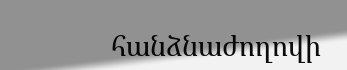հանձնաժողովի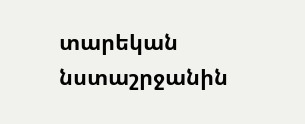տարեկան նստաշրջանին